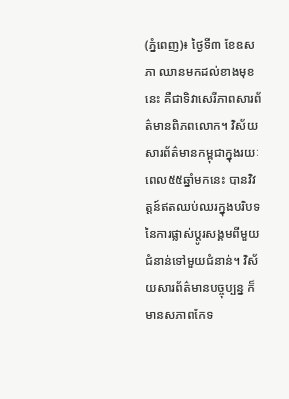(ភ្នំពេញ)៖ ថ្ងៃទី៣ ខែឧសភា ឈានមកដល់ខាងមុខនេះ គឺជាទិវាសេរីភាពសារព័ត៌មានពិភពលោក។ វិស័យសារព័ត៌មានកម្ពុជាក្នុងរយៈពេល៥៥ឆ្នាំមកនេះ បានវិវត្តន៍ឥតឈប់ឈរក្នុងបរិបទនៃការផ្លាស់ប្តូរសង្គមពីមួយជំនាន់ទៅមួយជំនាន់។ វិស័យសារព័ត៌មានបច្ចុប្បន្ន ក៏មានសភាពកែទ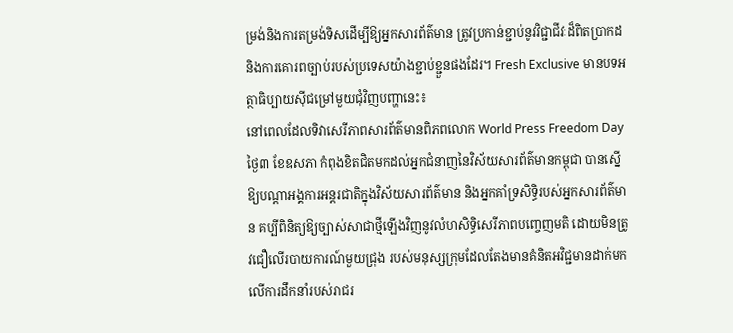ម្រង់និងការតម្រង់ទិសដើម្បីឱ្យអ្នកសារព័ត៌មាន ត្រូវប្រកាន់ខ្ជាប់នូវវិជ្ជាជីវៈដ៏ពិតប្រាកដ និងការគោរពច្បាប់របស់ប្រទេសយ៉ាងខ្ជាប់ខ្ជួនផងដែរ។ Fresh Exclusive មានបទអត្ថាធិប្បាយស៊ីជម្រៅមួយជុំវិញបញ្ហានេះ៖
នៅពេលដែលទិវាសេរីភាពសារព័ត៌មានពិភពលោក World Press Freedom Day ថ្ងៃ៣ ខែឧសភា កំពុងខិតជិតមកដល់អ្នកជំនាញនៃវិស័យសារព័ត៌មានកម្ពុជា បានស្នើឱ្យបណ្តាអង្គការអន្តរជាតិក្នុងវិស័យសារព័ត៌មាន និងអ្នកគាំទ្រសិទ្ធិរបស់អ្នកសារព័ត៌មាន គប្បីពិនិត្យឱ្យច្បាស់សាជាថ្មីឡើងវិញនូវលំហសិទ្ធិសេរីភាពបញ្ចេញមតិ ដោយមិនត្រូវជឿលើរបាយការណ៍មួយជ្រុង របស់មនុស្សក្រុមដែលតែងមានគំនិតអវិជ្ជមានដាក់មកលើការដឹកនាំរបស់រាជរ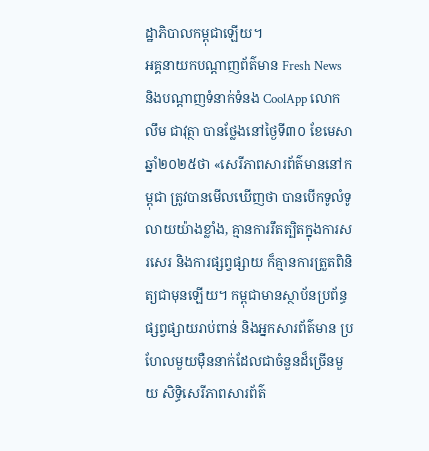ដ្ឋាភិបាលកម្ពុជាឡើយ។
អគ្គនាយកបណ្តាញព័ត៌មាន Fresh News និងបណ្តាញទំនាក់ទំនង CoolApp លោក លឹម ជាវុត្ថា បានថ្លែងនៅថ្ងៃទី៣០ ខែមេសា ឆ្នាំ២០២៥ថា «សេរីភាពសារព័ត៌មាននៅកម្ពុជា ត្រូវបានមើលឃើញថា បានបើកទូលំទូលាយយ៉ាងខ្លាំង, គ្មានការរឹតត្បិតក្នុងការសរសេរ និងការផ្សព្វផ្សាយ ក៏គ្មានការត្រួតពិនិត្យជាមុនឡើយ។ កម្ពុជាមានស្ថាប័នប្រព័ន្ធផ្សព្វផ្សាយរាប់ពាន់ និងអ្នកសារព័ត៌មាន ប្រហែលមួយម៉ឺននាក់ដែលជាចំនួនដ៏ច្រើនមួយ សិទ្ធិសេរីភាពសារព័ត៌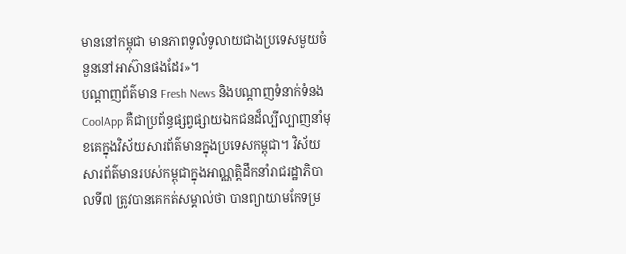មាននៅកម្ពុជា មានភាពទូលំទូលាយជាងប្រទេសមួយចំនួននៅអាស៊ានផងដែរ»។
បណ្តាញព័ត៌មាន Fresh News និងបណ្តាញទំនាក់ទំនង CoolApp គឺជាប្រព័ន្ធផ្សព្វផ្សាយឯកជនដ៏ល្បីល្បាញនាំមុខគេក្នុងវិស័យសារព័ត៌មានក្នុងប្រទេសកម្ពុជា។ វិស័យសារព័ត៌មានរបស់កម្ពុជាក្នុងអាណ្ណត្តិដឹកនាំរាជរដ្ឋាភិបាលទី៧ ត្រូវបានគេកត់សម្គាល់ថា បានព្យាយាមកែទម្រ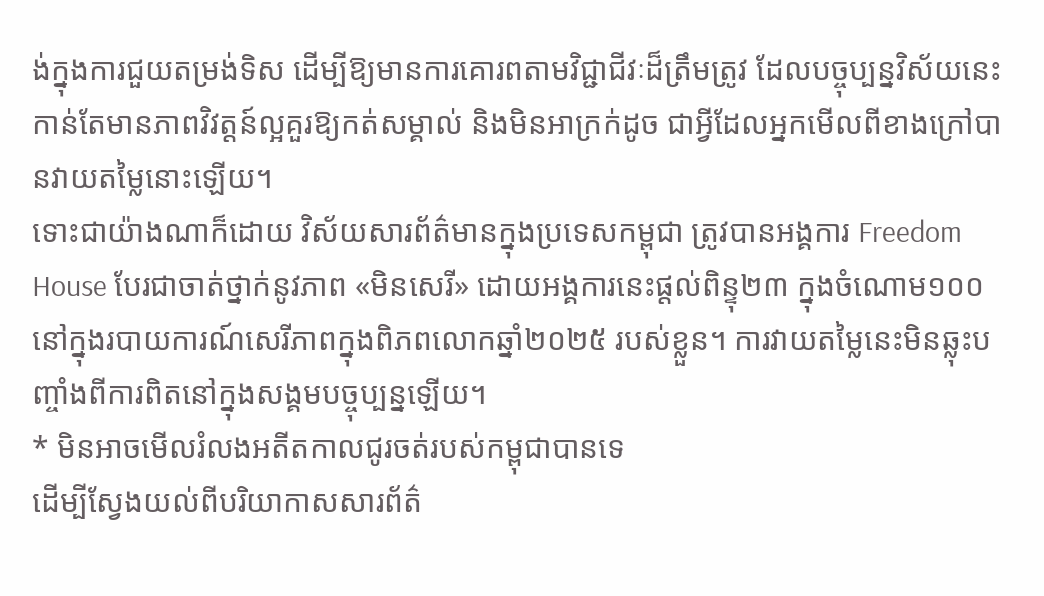ង់ក្នុងការជួយតម្រង់ទិស ដើម្បីឱ្យមានការគោរពតាមវិជ្ជាជីវៈដ៏ត្រឹមត្រូវ ដែលបច្ចុប្បន្នវិស័យនេះ កាន់តែមានភាពវិវត្តន៍ល្អគួរឱ្យកត់សម្គាល់ និងមិនអាក្រក់ដូច ជាអ្វីដែលអ្នកមើលពីខាងក្រៅបានវាយតម្លៃនោះឡើយ។
ទោះជាយ៉ាងណាក៏ដោយ វិស័យសារព័ត៌មានក្នុងប្រទេសកម្ពុជា ត្រូវបានអង្គការ Freedom House បែរជាចាត់ថ្នាក់នូវភាព «មិនសេរី» ដោយអង្គការនេះផ្តល់ពិន្ទុ២៣ ក្នុងចំណោម១០០ នៅក្នុងរបាយការណ៍សេរីភាពក្នុងពិភពលោកឆ្នាំ២០២៥ របស់ខ្លួន។ ការវាយតម្លៃនេះមិនឆ្លុះបញ្ចាំងពីការពិតនៅក្នុងសង្គមបច្ចុប្បន្នឡើយ។
* មិនអាចមើលរំលងអតីតកាលជូរចត់របស់កម្ពុជាបានទេ
ដើម្បីស្វែងយល់ពីបរិយាកាសសារព័ត៌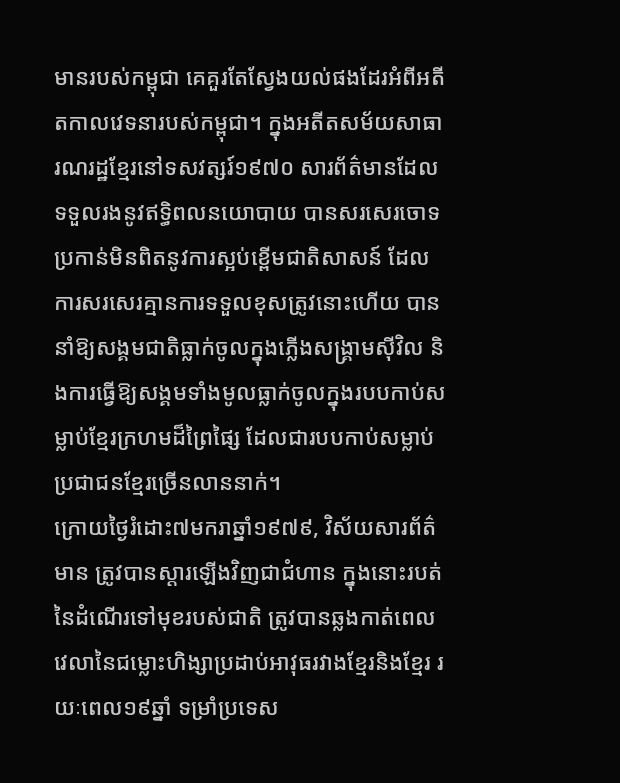មានរបស់កម្ពុជា គេគួរតែស្វែងយល់ផងដែរអំពីអតីតកាលវេទនារបស់កម្ពុជា។ ក្នុងអតីតសម័យសាធារណរដ្ឋខ្មែរនៅទសវត្សរ៍១៩៧០ សារព័ត៌មានដែលទទួលរងនូវឥទ្ធិពលនយោបាយ បានសរសេរចោទប្រកាន់មិនពិតនូវការស្អប់ខ្ពើមជាតិសាសន៍ ដែលការសរសេរគ្មានការទទួលខុសត្រូវនោះហើយ បាននាំឱ្យសង្គមជាតិធ្លាក់ចូលក្នុងភ្លើងសង្គ្រាមស៊ីវិល និងការធ្វើឱ្យសង្គមទាំងមូលធ្លាក់ចូលក្នុងរបបកាប់សម្លាប់ខ្មែរក្រហមដ៏ព្រៃផ្សៃ ដែលជារបបកាប់សម្លាប់ប្រជាជនខ្មែរច្រើនលាននាក់។
ក្រោយថ្ងៃរំដោះ៧មករាឆ្នាំ១៩៧៩, វិស័យសារព័ត៌មាន ត្រូវបានស្តារឡើងវិញជាជំហាន ក្នុងនោះរបត់នៃដំណើរទៅមុខរបស់ជាតិ ត្រូវបានឆ្លងកាត់ពេលវេលានៃជម្លោះហិង្សាប្រដាប់អាវុធរវាងខ្មែរនិងខ្មែរ រយៈពេល១៩ឆ្នាំ ទម្រាំប្រទេស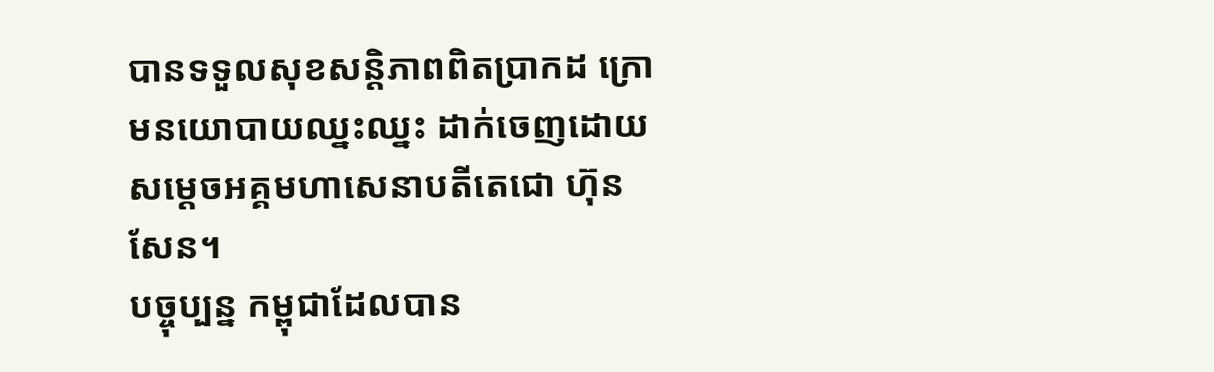បានទទួលសុខសន្តិភាពពិតប្រាកដ ក្រោមនយោបាយឈ្នះឈ្នះ ដាក់ចេញដោយសម្តេចអគ្គមហាសេនាបតីតេជោ ហ៊ុន សែន។
បច្ចុប្បន្ន កម្ពុជាដែលបាន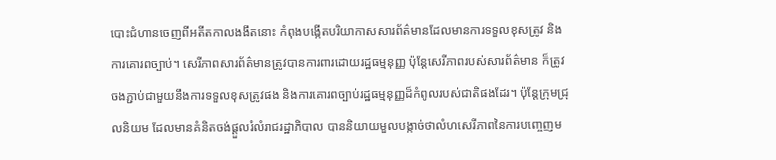បោះជំហានចេញពីអតីតកាលងងឹតនោះ កំពុងបង្កើតបរិយាកាសសារព័ត៌មានដែលមានការទទួលខុសត្រូវ និងការគោរពច្បាប់។ សេរីភាពសារព័ត៌មានត្រូវបានការពារដោយរដ្ឋធម្មនុញ្ញ ប៉ុន្តែសេរីភាពរបស់សារព័ត៌មាន ក៏ត្រូវចងភ្ជាប់ជាមួយនឹងការទទួលខុសត្រូវផង និងការគោរពច្បាប់រដ្ឋធម្មនុញ្ញដ៏កំពូលរបស់ជាតិផងដែរ។ ប៉ុន្តែក្រុមជ្រុលនិយម ដែលមានគំនិតចង់ផ្តួលរំលំរាជរដ្ឋាភិបាល បាននិយាយមួលបង្កាច់ថាលំហសេរីភាពនៃការបញ្ចេញម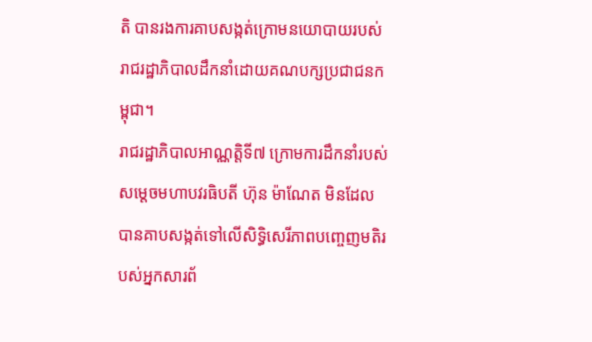តិ បានរងការគាបសង្កត់ក្រោមនយោបាយរបស់រាជរដ្ឋាភិបាលដឹកនាំដោយគណបក្សប្រជាជនកម្ពុជា។
រាជរដ្ឋាភិបាលអាណ្ណត្តិទី៧ ក្រោមការដឹកនាំរបស់សម្តេចមហាបវរធិបតី ហ៊ុន ម៉ាណែត មិនដែលបានគាបសង្កត់ទៅលើសិទ្ធិសេរីភាពបញ្ចេញមតិរបស់អ្នកសារព័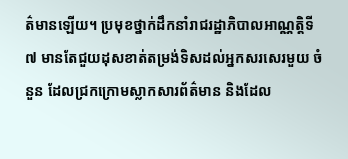ត៌មានឡើយ។ ប្រមុខថ្នាក់ដឹកនាំរាជរដ្ឋាភិបាលអាណ្ណត្តិទី៧ មានតែជួយដុសខាត់តម្រង់ទិសដល់អ្នកសរសេរមួយ ចំនួន ដែលជ្រកក្រោមស្លាកសារព័ត៌មាន និងដែល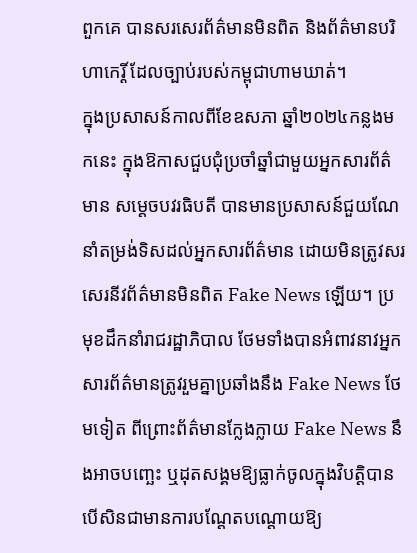ពួកគេ បានសរសេរព័ត៌មានមិនពិត និងព័ត៌មានបរិហាកេរ្តិ៍ ដែលច្បាប់របស់កម្ពុជាហាមឃាត់។
ក្នុងប្រសាសន៍កាលពីខែឧសភា ឆ្នាំ២០២៤កន្លងមកនេះ ក្នុងឱកាសជួបជុំប្រចាំឆ្នាំជាមួយអ្នកសារព័ត៌មាន សម្តេចបវរធិបតី បានមានប្រសាសន៍ជួយណែនាំតម្រង់ទិសដល់អ្នកសារព័ត៌មាន ដោយមិនត្រូវសរសេរនីវព័ត៌មានមិនពិត Fake News ឡើយ។ ប្រមុខដឹកនាំរាជរដ្ឋាភិបាល ថែមទាំងបានអំពាវនាវអ្នកសារព័ត៌មានត្រូវរួមគ្នាប្រឆាំងនឹង Fake News ថែមទៀត ពីព្រោះព័ត៌មានក្លែងក្លាយ Fake News នឹងអាចបញ្ឆេះ ឬដុតសង្គមឱ្យធ្លាក់ចូលក្នុងវិបត្តិបាន បើសិនជាមានការបណ្តែតបណ្តោយឱ្យ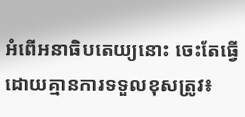អំពើអនាធិបតេយ្យនោះ ចេះតែធ្វើដោយគ្មានការទទួលខុសត្រូវ៖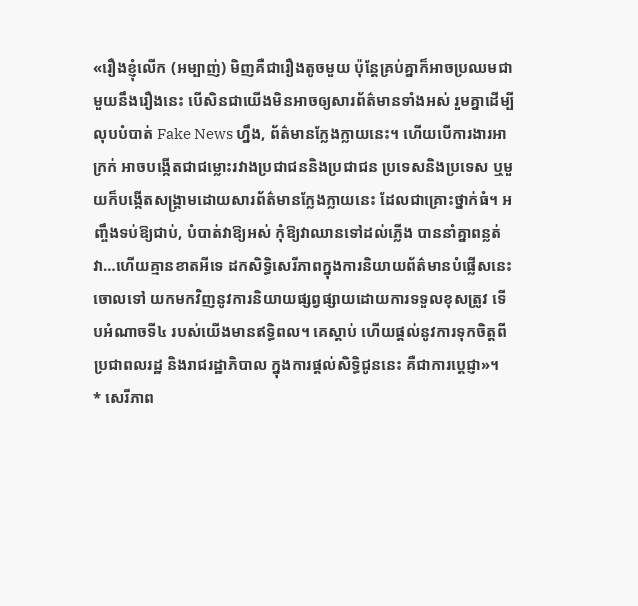«រឿងខ្ញុំលើក (អម្បាញ់) មិញគឺជារឿងតូចមួយ ប៉ុន្តែគ្រប់គ្នាក៏អាចប្រឈមជាមួយនឹងរឿងនេះ បើសិនជាយើងមិនអាចឲ្យសារព័ត៌មានទាំងអស់ រួមគ្នាដើម្បីលុបបំបាត់ Fake News ហ្នឹង, ព័ត៌មានក្លែងក្លាយនេះ។ ហើយបើការងារអាក្រក់ អាចបង្កើតជាជម្លោះរវាងប្រជាជននិងប្រជាជន ប្រទេសនិងប្រទេស ឬមួយក៏បង្កើតសង្គ្រាមដោយសារព័ត៌មានក្លែងក្លាយនេះ ដែលជាគ្រោះថ្នាក់ធំ។ អញ្ចឹងទប់ឱ្យជាប់, បំបាត់វាឱ្យអស់ កុំឱ្យវាឈានទៅដល់ភ្លើង បាននាំគ្នាពន្លត់វា…ហើយគ្មានខាតអីទេ ដកសិទ្ធិសេរីភាពក្នុងការនិយាយព័ត៌មានបំផ្លើសនេះចោលទៅ យកមកវិញនូវការនិយាយផ្សព្វផ្សាយដោយការទទួលខុសត្រូវ ទើបអំណាចទី៤ របស់យើងមានឥទ្ធិពល។ គេស្តាប់ ហើយផ្តល់នូវការទុកចិត្តពីប្រជាពលរដ្ឋ និងរាជរដ្ឋាភិបាល ក្នុងការផ្តល់សិទ្ធិជូននេះ គឺជាការប្តេជ្ញា»។
* សេរីភាព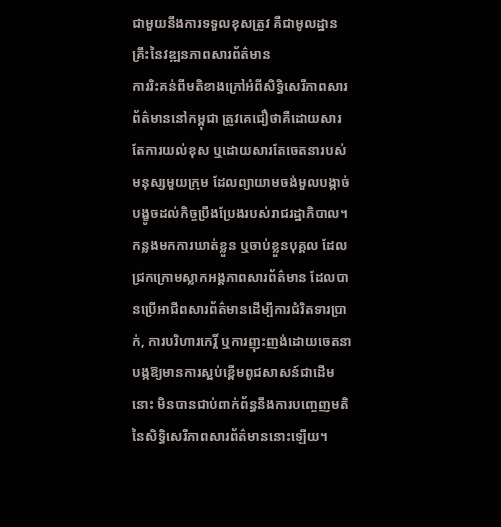ជាមួយនឹងការទទួលខុសត្រូវ គឺជាមូលដ្ឋានគ្រឹះនៃវឌ្ឍនភាពសារព័ត៌មាន
ការរិះគន់ពីមតិខាងក្រៅអំពីសិទ្ធិសេរីភាពសារព័ត៌មាននៅកម្ពុជា ត្រូវគេជឿថាគឺដោយសារតែការយល់ខុស ឬដោយសារតែចេតនារបស់មនុស្សមួយក្រុម ដែលព្យាយាមចង់មួលបង្កាច់បង្ខូចដល់កិច្ចប្រឹងប្រែងរបស់រាជរដ្ឋាភិបាល។ កន្លងមកការឃាត់ខ្លួន ឬចាប់ខ្លួនបុគ្គល ដែលជ្រកក្រោមស្លាកអង្គភាពសារព័ត៌មាន ដែលបានប្រើអាជីពសារព័ត៌មានដើម្បីការជំរិតទារប្រាក់, ការបរិហារកេរ្តិ៍ ឬការញុះញង់ដោយចេតនា បង្កឱ្យមានការស្អប់ខ្ពើមពូជសាសន៍ជាដើមនោះ មិនបានជាប់ពាក់ព័ន្ធនឹងការបញ្ចេញមតិនៃសិទ្ធិសេរីភាពសារព័ត៌មាននោះឡើយ។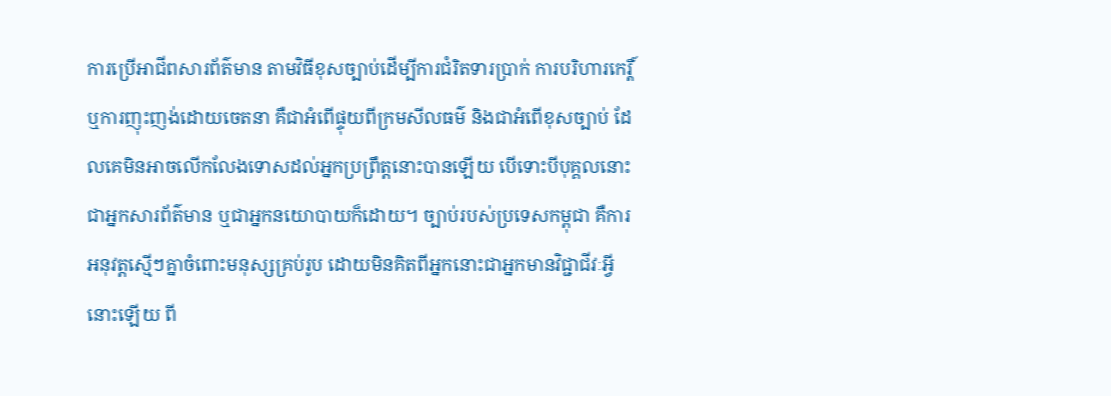ការប្រើអាជីពសារព័ត៌មាន តាមវិធីខុសច្បាប់ដើម្បីការជំរិតទារប្រាក់ ការបរិហារកេរ្តិ៍ ឬការញុះញង់ដោយចេតនា គឺជាអំពើផ្ទុយពីក្រមសីលធម៌ និងជាអំពើខុសច្បាប់ ដែលគេមិនអាចលើកលែងទោសដល់អ្នកប្រព្រឹត្តនោះបានឡើយ បើទោះបីបុគ្គលនោះជាអ្នកសារព័ត៌មាន ឬជាអ្នកនយោបាយក៏ដោយ។ ច្បាប់របស់ប្រទេសកម្ពុជា គឺការអនុវត្តស្មើៗគ្នាចំពោះមនុស្សគ្រប់រូប ដោយមិនគិតពីអ្នកនោះជាអ្នកមានវិជ្ជាជីវៈអ្វីនោះឡើយ ពី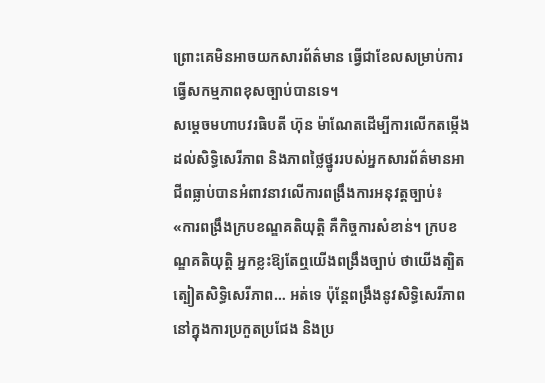ព្រោះគេមិនអាចយកសារព័ត៌មាន ធ្វើជាខែលសម្រាប់ការធ្វើសកម្មភាពខុសច្បាប់បានទេ។
សម្តេចមហាបវរធិបតី ហ៊ុន ម៉ាណែតដើម្បីការលើកតម្កើងដល់សិទ្ធិសេរីភាព និងភាពថ្លៃថ្នូររបស់អ្នកសារព័ត៌មានអាជីពធ្លាប់បានអំពាវនាវលើការពង្រឹងការអនុវត្តច្បាប់៖
«ការពង្រឹងក្របខណ្ឌគតិយុត្តិ គឺកិច្ចការសំខាន់។ ក្របខណ្ឌគតិយុត្តិ អ្នកខ្លះឱ្យតែឮយើងពង្រឹងច្បាប់ ថាយើងត្បិតត្បៀតសិទ្ធិសេរីភាព… អត់ទេ ប៉ុន្តែពង្រឹងនូវសិទ្ធិសេរីភាព នៅក្នុងការប្រកួតប្រជែង និងប្រ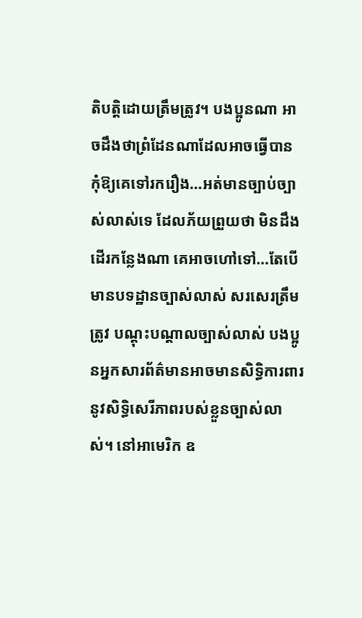តិបត្តិដោយត្រឹមត្រូវ។ បងប្អូនណា អាចដឹងថាព្រំដែនណាដែលអាចធ្វើបាន កុំឱ្យគេទៅរករឿង…អត់មានច្បាប់ច្បាស់លាស់ទេ ដែលភ័យព្រួយថា មិនដឹងដើរកន្លែងណា គេអាចហៅទៅ…តែបើមានបទដ្ឋានច្បាស់លាស់ សរសេរត្រឹមត្រូវ បណ្តុះបណ្តាលច្បាស់លាស់ បងប្អូនអ្នកសារព័ត៌មានអាចមានសិទ្ធិការពារនូវសិទ្ធិសេរីភាពរបស់ខ្លួនច្បាស់លាស់។ នៅអាមេរិក ឧ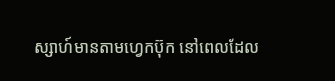ស្សាហ៍មានតាមហ្វេកប៊ុក នៅពេលដែល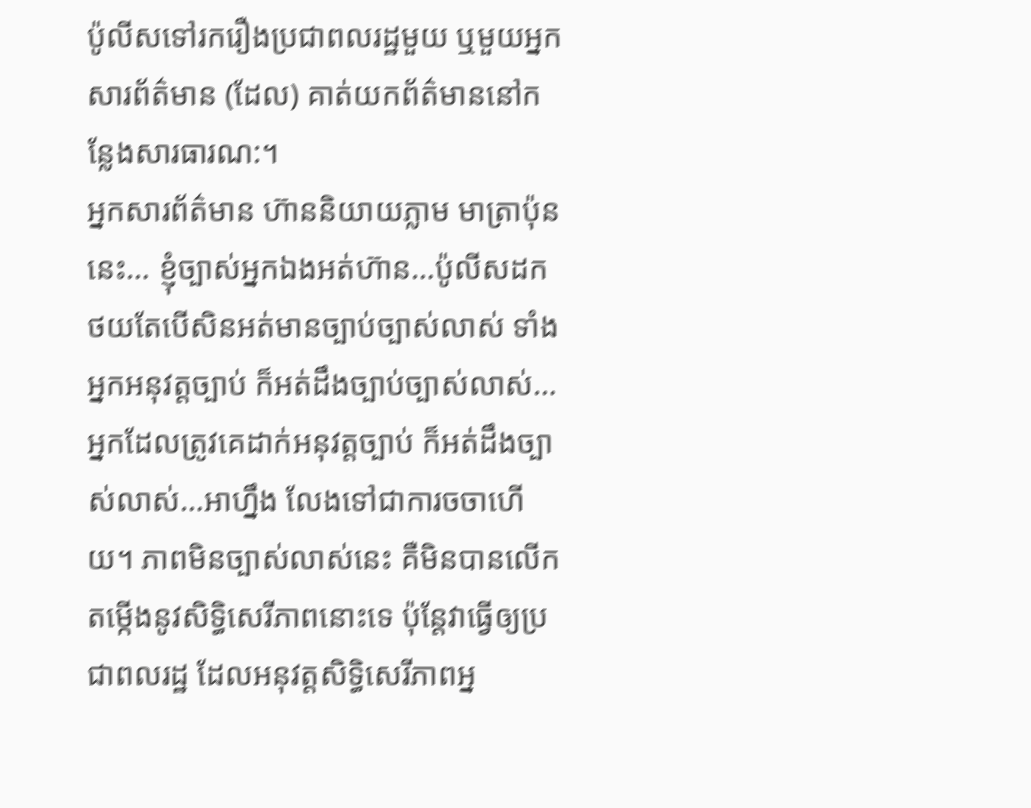ប៉ូលីសទៅរករឿងប្រជាពលរដ្ឋមួយ ឬមួយអ្នកសារព័ត៌មាន (ដែល) គាត់យកព័ត៌មាននៅកន្លែងសារធារណ:។
អ្នកសារព័ត៌មាន ហ៊ាននិយាយភ្លាម មាត្រាប៉ុននេះ… ខ្ញុំច្បាស់អ្នកឯងអត់ហ៊ាន…ប៉ូលីសដកថយតែបើសិនអត់មានច្បាប់ច្បាស់លាស់ ទាំងអ្នកអនុវត្តច្បាប់ ក៏អត់ដឹងច្បាប់ច្បាស់លាស់…អ្នកដែលត្រូវគេដាក់អនុវត្តច្បាប់ ក៏អត់ដឹងច្បាស់លាស់…អាហ្នឹង លែងទៅជាការចចាហើយ។ ភាពមិនច្បាស់លាស់នេះ គឺមិនបានលើកតម្កើងនូវសិទ្ធិសេរីភាពនោះទេ ប៉ុន្តែវាធ្វើឲ្យប្រជាពលរដ្ឋ ដែលអនុវត្តសិទ្ធិសេរីភាពអ្ន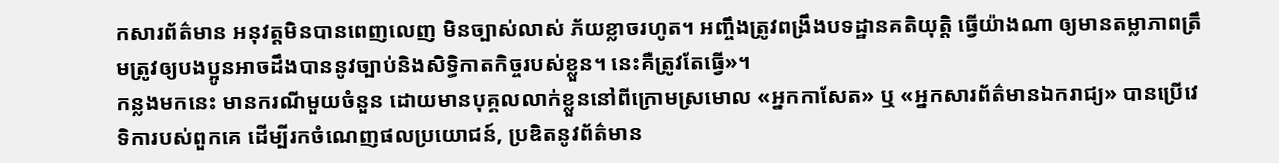កសារព័ត៌មាន អនុវត្តមិនបានពេញលេញ មិនច្បាស់លាស់ ភ័យខ្លាចរហូត។ អញ្ចឹងត្រូវពង្រឹងបទដ្ឋានគតិយុត្តិ ធ្វើយ៉ាងណា ឲ្យមានតម្លាភាពត្រឹមត្រូវឲ្យបងប្អូនអាចដឹងបាននូវច្បាប់និងសិទ្ធិកាតកិច្ចរបស់ខ្លួន។ នេះគឺត្រូវតែធ្វើ»។
កន្លងមកនេះ មានករណីមួយចំនួន ដោយមានបុគ្គលលាក់ខ្លួននៅពីក្រោមស្រមោល «អ្នកកាសែត» ឬ «អ្នកសារព័ត៌មានឯករាជ្យ» បានប្រើវេទិការបស់ពួកគេ ដើម្បីរកចំណេញផលប្រយោជន៍, ប្រឌិតនូវព័ត៌មាន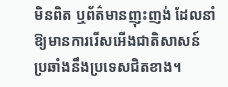មិនពិត ឬព័ត៌មានញុះញង់ ដែលនាំឱ្យមានការរើសអើងជាតិសាសន៍ ប្រឆាំងនឹងប្រទេសជិតខាង។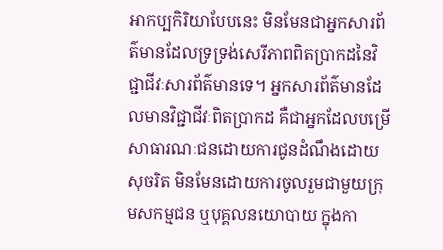អាកប្បកិរិយាបែបនេះ មិនមែនជាអ្នកសារព័ត៌មានដែលទ្រទ្រង់សេរីភាពពិតប្រាកដនៃវិជ្ជាជីវៈសារព័ត៌មានទេ។ អ្នកសារព័ត៌មានដែលមានវិជ្ជាជីវៈពិតប្រាកដ គឺជាអ្នកដែលបម្រើសាធារណៈជនដោយការជូនដំណឹងដោយសុចរិត មិនមែនដោយការចូលរួមជាមួយក្រុមសកម្មជន ឬបុគ្គលនយោបាយ ក្នុងកា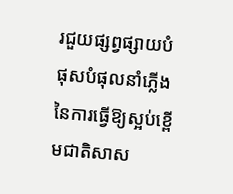រជួយផ្សព្វផ្សាយបំផុសបំផុលនាំភ្លើងនៃការធ្វើឱ្យស្អប់ខ្ពើមជាតិសាស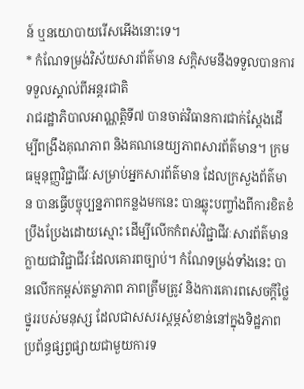ន៍ ឬនយោបាយរើសអើងនោះទេ។
* កំណែទម្រង់វិស័យសារព័ត៌មាន សក្តិសមនឹងទទួលបានការទទួលស្គាល់ពីអន្តរជាតិ
រាជរដ្ឋាភិបាលអាណ្ណត្តិទី៧ បានចាត់វិធានការជាក់ស្តែងដើម្បីពង្រឹងគុណភាព និងគណនេយ្យភាពសារព័ត៌មាន។ ក្រមធម្មនុញ្ញវិជ្ជាជីវៈសម្រាប់អ្នកសារព័ត៌មាន ដែលក្រសួងព័ត៌មាន បានធ្វើបច្ចុប្បន្នភាពកន្លងមកនេះ បានឆ្លុះបញ្ចាំងពីការខិតខំប្រឹងប្រែងដោយស្មោះ ដើម្បីលើកកំពស់វិជ្ជាជីវៈសារព័ត៌មានក្លាយជាវិជ្ជាជីវៈដែលគោរពច្បាប់។ កំណែទម្រង់ទាំងនេះ បានលើកកម្ពស់តម្លាភាព ភាពត្រឹមត្រូវ និងការគោរពសេចក្តីថ្លៃថ្នូររបស់មនុស្ស ដែលជាសសរស្តម្ភសំខាន់នៅក្នុងទិដ្ឋភាពប្រព័ន្ធផ្សព្វផ្សាយជាមួយការទ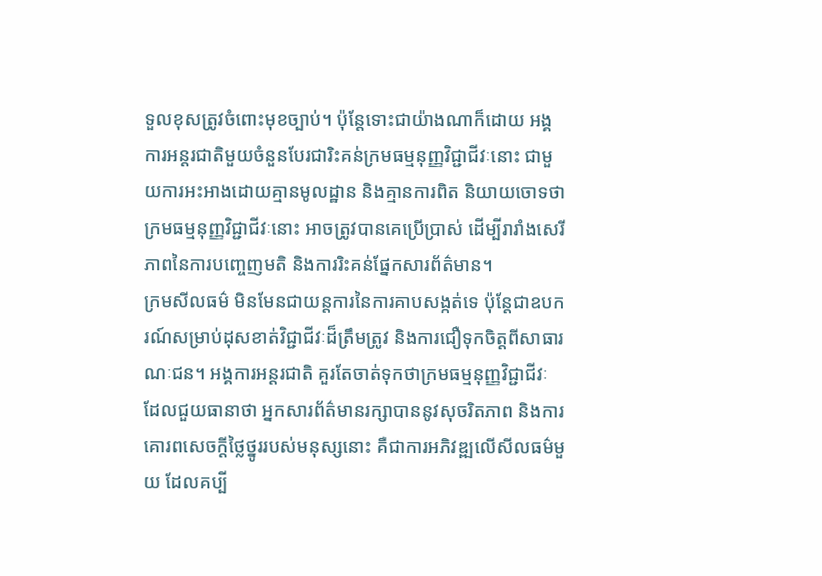ទួលខុសត្រូវចំពោះមុខច្បាប់។ ប៉ុន្តែទោះជាយ៉ាងណាក៏ដោយ អង្គការអន្តរជាតិមួយចំនួនបែរជារិះគន់ក្រមធម្មនុញ្ញវិជ្ជាជីវៈនោះ ជាមួយការអះអាងដោយគ្មានមូលដ្ឋាន និងគ្មានការពិត និយាយចោទថា ក្រមធម្មនុញ្ញវិជ្ជាជីវៈនោះ អាចត្រូវបានគេប្រើប្រាស់ ដើម្បីរារាំងសេរីភាពនៃការបញ្ចេញមតិ និងការរិះគន់ផ្នែកសារព័ត៌មាន។
ក្រមសីលធម៌ មិនមែនជាយន្តការនៃការគាបសង្កត់ទេ ប៉ុន្តែជាឧបករណ៍សម្រាប់ដុសខាត់វិជ្ជាជីវៈដ៏ត្រឹមត្រូវ និងការជឿទុកចិត្តពីសាធារណៈជន។ អង្គការអន្តរជាតិ គួរតែចាត់ទុកថាក្រមធម្មនុញ្ញវិជ្ជាជីវៈ ដែលជួយធានាថា អ្នកសារព័ត៌មានរក្សាបាននូវសុចរិតភាព និងការគោរពសេចក្តីថ្លៃថ្នូររបស់មនុស្សនោះ គឺជាការអភិវឌ្ឍលើសីលធម៌មួយ ដែលគប្បី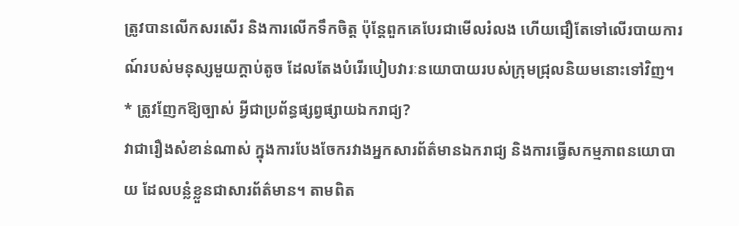ត្រូវបានលើកសរសើរ និងការលើកទឹកចិត្ត ប៉ុន្តែពួកគេបែរជាមើលរំលង ហើយជឿតែទៅលើរបាយការណ៍របស់មនុស្សមួយក្តាប់តូច ដែលតែងបំរើរបៀបវារៈនយោបាយរបស់ក្រុមជ្រុលនិយមនោះទៅវិញ។
* ត្រូវញែកឱ្យច្បាស់ អ្វីជាប្រព័ន្ធផ្សព្វផ្សាយឯករាជ្យ?
វាជារឿងសំខាន់ណាស់ ក្នុងការបែងចែករវាងអ្នកសារព័ត៌មានឯករាជ្យ និងការធ្វើសកម្មភាពនយោបាយ ដែលបន្លំខ្លួនជាសារព័ត៌មាន។ តាមពិត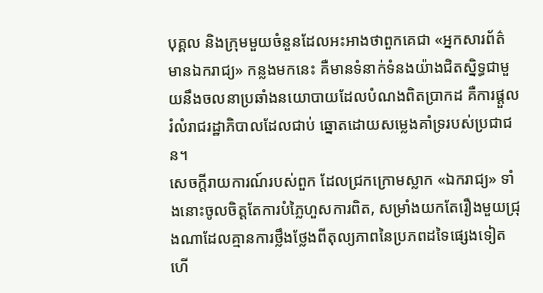បុគ្គល និងក្រុមមួយចំនួនដែលអះអាងថាពួកគេជា «អ្នកសារព័ត៌មានឯករាជ្យ» កន្លងមកនេះ គឺមានទំនាក់ទំនងយ៉ាងជិតស្និទ្ធជាមួយនឹងចលនាប្រឆាំងនយោបាយដែលបំណងពិតប្រាកដ គឺការផ្តួលរំលំរាជរដ្ឋាភិបាលដែលជាប់ ឆ្នោតដោយសម្លេងគាំទ្ររបស់ប្រជាជន។
សេចក្តីរាយការណ៍របស់ពួក ដែលជ្រកក្រោមស្លាក «ឯករាជ្យ» ទាំងនោះចូលចិត្តតែការបំភ្លៃហួសការពិត, សម្រាំងយកតែរឿងមួយជ្រុងណាដែលគ្មានការថ្លឹងថ្លែងពីតុល្យភាពនៃប្រភពដទៃផ្សេងទៀត ហើ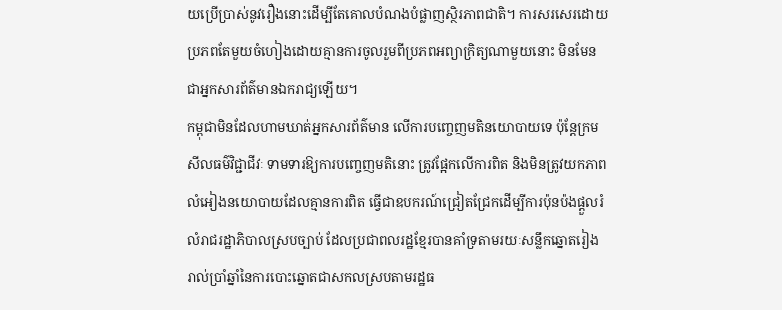យប្រើប្រាស់នូវរឿងនោះដើម្បីតែគោលបំណងបំផ្លាញស្ថិរភាពជាតិ។ ការសរសេរដោយប្រភពតែមួយចំហៀងដោយគ្មានការចូលរួមពីប្រភពអព្យាក្រិត្យណាមួយនោះ មិនមែនជាអ្នកសារព័ត៌មានឯករាជ្យឡើយ។
កម្ពុជាមិនដែលហាមឃាត់អ្នកសារព័ត៌មាន លើការបញ្ចេញមតិនយោបាយទេ ប៉ុន្តែក្រមសីលធម៌វិជ្ជាជីវៈ ទាមទារឱ្យការបញ្ចេញមតិនោះ ត្រូវផ្អែកលើការពិត និងមិនត្រូវយកភាពលំអៀងនយោបាយដែលគ្មានការពិត ធ្វើជាឧបករណ៍ជ្រៀតជ្រែកដើម្បីការប៉ុនប៉ងផ្តួលរំលំរាជរដ្ឋាភិបាលស្របច្បាប់ ដែលប្រជាពលរដ្ឋខ្មែរបានគាំទ្រតាមរយៈសន្លឹកឆ្នោតរៀងរាល់ប្រាំឆ្នាំនៃការបោះឆ្នោតជាសកលស្របតាមរដ្ឋធ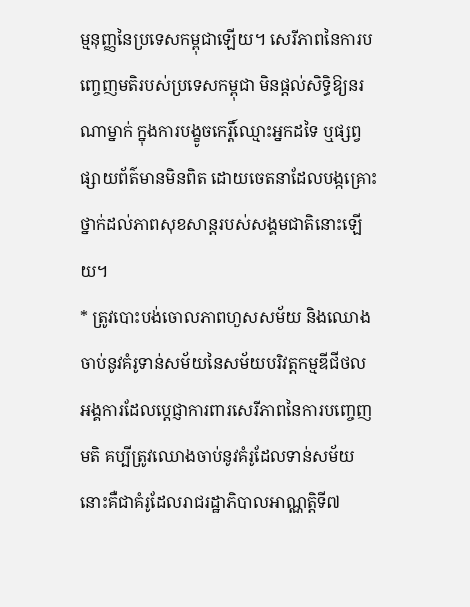ម្មនុញ្ញនៃប្រទេសកម្ពុជាឡើយ។ សេរីភាពនៃការបញ្ចេញមតិរបស់ប្រទេសកម្ពុជា មិនផ្តល់សិទ្ធិឱ្យនរណាម្នាក់ ក្នុងការបង្ខូចកេរ្តិ៍ឈ្មោះអ្នកដទៃ ឬផ្សព្វផ្សាយព័ត៌មានមិនពិត ដោយចេតនាដែលបង្កគ្រោះថ្នាក់ដល់ភាពសុខសាន្តរបស់សង្គមជាតិនោះឡើយ។
* ត្រូវបោះបង់ចោលភាពហួសសម័យ និងឈោងចាប់នូវគំរូទាន់សម័យនៃសម័យបរិវត្តកម្មឌីជីថល
អង្គការដែលប្តេជ្ញាការពារសេរីភាពនៃការបញ្ចេញមតិ គប្បីត្រូវឈោងចាប់នូវគំរូដែលទាន់សម័យ នោះគឺជាគំរូដែលរាជរដ្ឋាភិបាលអាណ្ណត្តិទី៧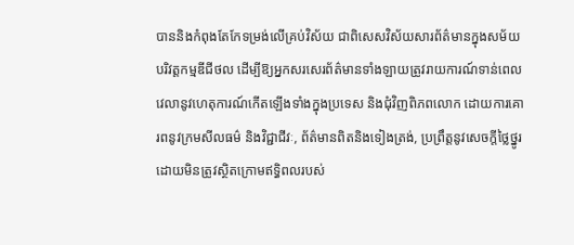បាននិងកំពុងតែកែទម្រង់លើគ្រប់វិស័យ ជាពិសេសវិស័យសារព័ត៌មានក្នុងសម័យបរិវត្តកម្មឌីជីថល ដើម្បីឱ្យអ្នកសរសេរព័ត៌មានទាំងឡាយត្រូវរាយការណ៍ទាន់ពេលវេលានូវហេតុការណ៍កើតឡើងទាំងក្នុងប្រទេស និងជុំវិញពិភពលោក ដោយការគោរពនូវក្រមសីលធម៌ និងវិជ្ជាជីវៈ, ព័ត៌មានពិតនិងទៀងត្រង់, ប្រព្រឹត្តនូវសេចក្តីថ្លៃថ្នូរ ដោយមិនត្រូវស្ថិតក្រោមឥទ្ធិពលរបស់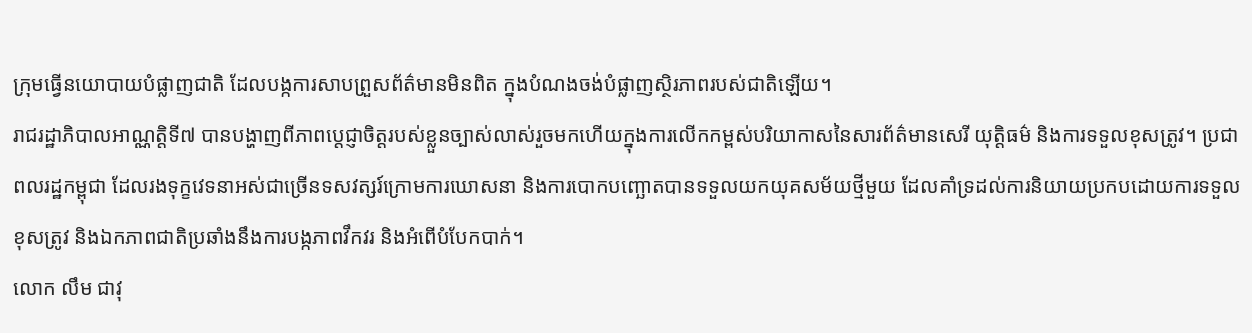ក្រុមធ្វើនយោបាយបំផ្លាញជាតិ ដែលបង្កការសាបព្រួសព័ត៌មានមិនពិត ក្នុងបំណងចង់បំផ្លាញស្ថិរភាពរបស់ជាតិឡើយ។
រាជរដ្ឋាភិបាលអាណ្ណត្តិទី៧ បានបង្ហាញពីភាពប្តេជ្ញាចិត្តរបស់ខ្លួនច្បាស់លាស់រួចមកហើយក្នុងការលើកកម្ពស់បរិយាកាសនៃសារព័ត៌មានសេរី យុត្តិធម៌ និងការទទួលខុសត្រូវ។ ប្រជាពលរដ្ឋកម្ពុជា ដែលរងទុក្ខវេទនាអស់ជាច្រើនទសវត្សរ៍ក្រោមការឃោសនា និងការបោកបញ្ឆោតបានទទួលយកយុគសម័យថ្មីមួយ ដែលគាំទ្រដល់ការនិយាយប្រកបដោយការទទួលខុសត្រូវ និងឯកភាពជាតិប្រឆាំងនឹងការបង្កភាពវឹកវរ និងអំពើបំបែកបាក់។
លោក លឹម ជាវុ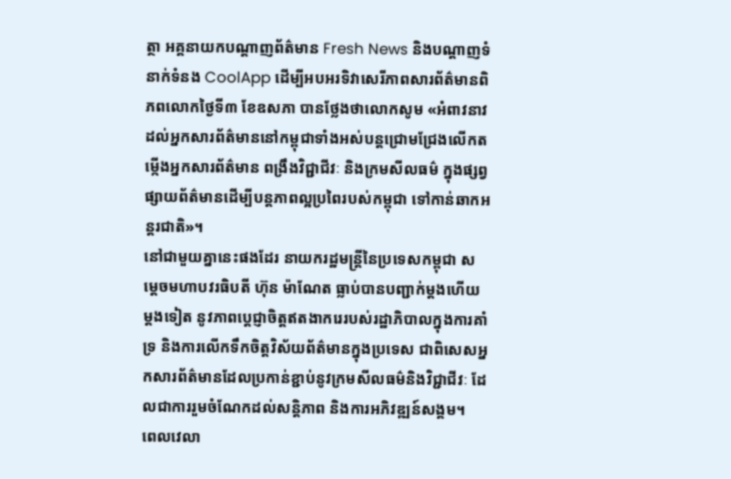ត្ថា អគ្គនាយកបណ្តាញព័ត៌មាន Fresh News និងបណ្តាញទំនាក់ទំនង CoolApp ដើម្បីអបអរទិវាសេរីភាពសារព័ត៌មានពិភពលោកថ្ងៃទី៣ ខែឧសភា បានថ្លែងថាលោកសូម «អំពាវនាវដល់អ្នកសារព័ត៌មាននៅកម្ពុជាទាំងអស់បន្តជ្រោមជ្រែងលើកតម្កើងអ្នកសារព័ត៌មាន ពង្រឹងវិជ្ជាជីវៈ និងក្រមសីលធម៌ ក្នុងផ្សព្វផ្សាយព័ត៌មានដើម្បីបន្តភាពល្អប្រពៃរបស់កម្ពុជា ទៅកាន់ឆាកអន្តរជាតិ»។
នៅជាមួយគ្នានេះផងដែរ នាយករដ្ឋមន្ត្រីនៃប្រទេសកម្ពុជា សម្តេចមហាបវរធិបតី ហ៊ុន ម៉ាណែត ធ្លាប់បានបញ្ជាក់ម្តងហើយម្តងទៀត នូវភាពប្តេជ្ញាចិត្តឥតងាករេរបស់រដ្ឋាភិបាលក្នុងការគាំទ្រ និងការលើកទឹកចិត្តវិស័យព័ត៌មានក្នុងប្រទេស ជាពិសេសអ្នកសារព័ត៌មានដែលប្រកាន់ខ្ជាប់នូវក្រមសីលធម៌និងវិជ្ជាជីវៈ ដែលជាការរួមចំណែកដល់សន្តិភាព និងការអភិវឌ្ឍន៍សង្គម។
ពេលវេលា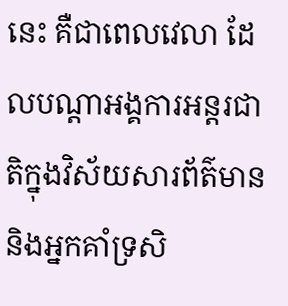នេះ គឺជាពេលវេលា ដែលបណ្តាអង្គការអន្តរជាតិក្នុងវិស័យសារព័ត៌មាន និងអ្នកគាំទ្រសិ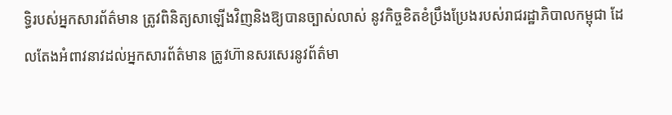ទ្ធិរបស់អ្នកសារព័ត៌មាន ត្រូវពិនិត្យសាឡើងវិញនិងឱ្យបានច្បាស់លាស់ នូវកិច្ចខិតខំប្រឹងប្រែងរបស់រាជរដ្ឋាភិបាលកម្ពុជា ដែលតែងអំពាវនាវដល់អ្នកសារព័ត៌មាន ត្រូវហ៊ានសរសេរនូវព័ត៌មា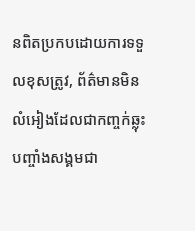នពិតប្រកបដោយការទទួលខុសត្រូវ, ព័ត៌មានមិនលំអៀងដែលជាកញ្ចក់ឆ្លុះបញ្ចាំងសង្គមជា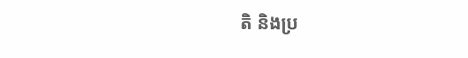តិ និងប្រ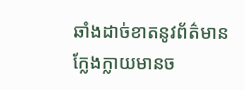ឆាំងដាច់ខាតនូវព័ត៌មានក្លែងក្លាយមានច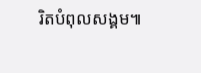រិតបំពុលសង្គម៕